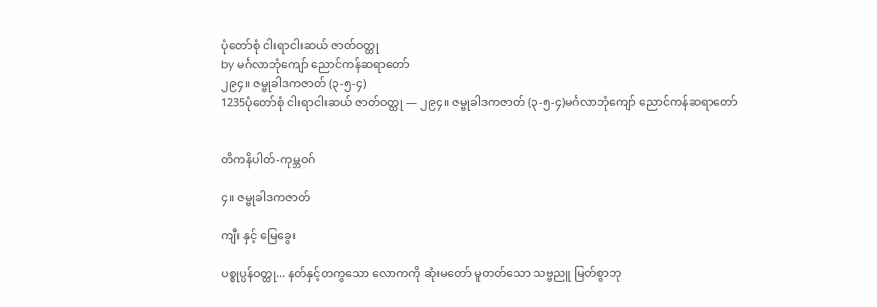ပုံတော်စုံ ငါးရာငါးဆယ် ဇာတ်ဝတ္ထု
by မင်္ဂလာဘုံကျော် ညောင်ကန်ဆရာတော်
၂၉၄။ ဇမ္ဗုခါဒကဇာတ် (၃-၅-၄)
1235ပုံတော်စုံ ငါးရာငါးဆယ် ဇာတ်ဝတ္ထု — ၂၉၄။ ဇမ္ဗုခါဒကဇာတ် (၃-၅-၄)မင်္ဂလာဘုံကျော် ညောင်ကန်ဆရာတော်


တိကနိပါတ်-ကုမ္ဘဝဂ်

၄။ ဇမ္ဗုခါဒကဇာတ်

ကျီး နှင့် မြေခွေး

ပစ္စုပ္ပန်ဝတ္ထု... နတ်နှင့်တကွသော လောကကို ဆုံးမတော် မူတတ်သော သဗ္ဗညူ မြတ်စွာဘု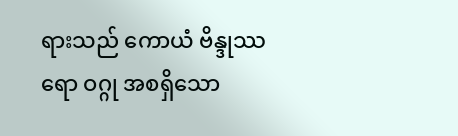ရားသည် ကောယံ ဗိန္ဒုဿရော ဝဂ္ဂု အစရှိသော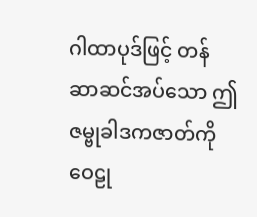ဂါထာပုဒ်ဖြင့် တန်ဆာဆင်အပ်သော ဤဇမ္ဗုခါဒကဇာတ်ကို ဝေဠု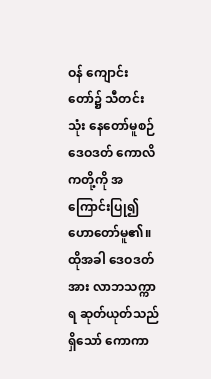ဝန် ကျောင်းတော်၌ သီတင်းသုံး နေတော်မူစဉ် ဒေဝဒတ် ကောလိကတို့ကို အကြောင်းပြု၍ ဟောတော်မူ၏။ ထိုအခါ ဒေဝဒတ်အား လာဘသက္ကာရ ဆုတ်ယုတ်သည်ရှိသော် ကောကာ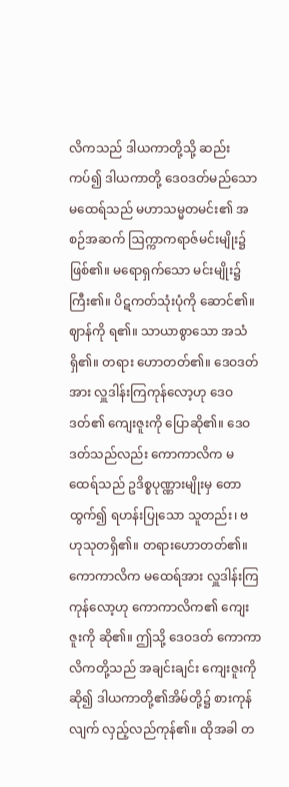လိကသည် ဒါယကာတို့သို့ ဆည်းကပ်၍ ဒါယကာတို့ ဒေဝဒတ်မည်သော မထေရ်သည် မဟာသမ္မတမင်း၏ အစဉ်အဆက် ဩက္ကာကရာဇ်မင်းမျိုး၌ ဖြစ်၏။ မရောရှက်သော မင်းမျိုး၌ကြီး၏။ ပိဋကတ်သုံးပုံကို ဆောင်၏။ ဈာန်ကို ရ၏။ သာယာစွာသော အသံရှိ၏။ တရား ဟောတတ်၏။ ဒေဝဒတ်အား လှူဒါန်းကြကုန်လော့ဟု ဒေဝဒတ်၏ ကျေးဇူးကို ပြောဆို၏။ ဒေဝဒတ်သည်လည်း ကောကာလိက မထေရ်သည် ဥဒိစ္စပုဏ္ဏားမျိုးမှ တောထွက်၍ ရဟန်းပြုသော သူတည်း၊ ဗဟုသုတရှိ၏။ တရားဟောတတ်၏။ ကောကာလိက မထေရ်အား လှူဒါန်းကြကုန်လော့ဟု ကောကာလိက၏ ကျေးဇူးကို ဆို၏။ ဤသို့ ဒေဝဒတ် ကောကာလိကတို့သည် အချင်းချင်း ကျေးဇူးကိုဆို၍ ဒါယကာတို့၏အိမ်တို့၌ စားကုန်လျက် လှည့်လည်ကုန်၏။ ထိုအခါ တ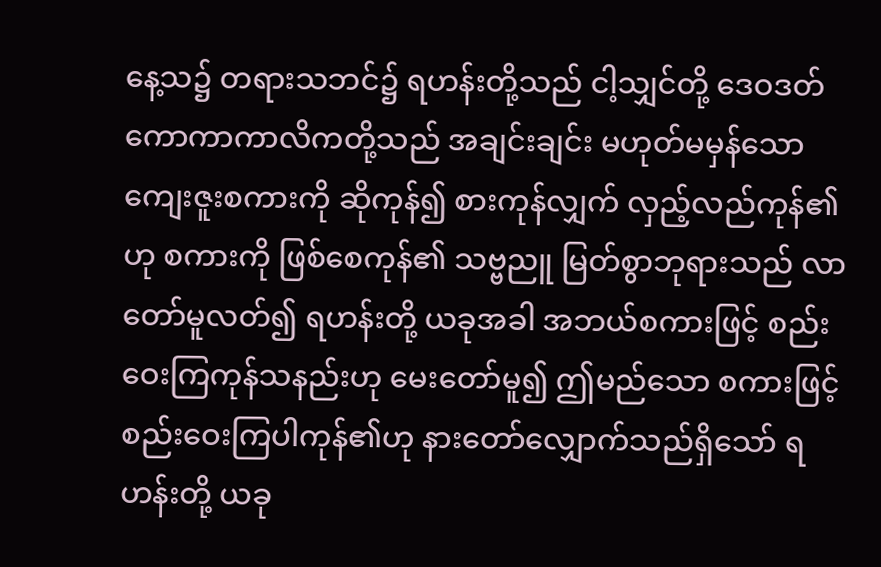နေ့သ၌ တရားသဘင်၌ ရဟန်းတို့သည် ငါ့သျှင်တို့ ဒေဝဒတ် ကောကာကာလိကတို့သည် အချင်းချင်း မဟုတ်မမှန်သော ကျေးဇူးစကားကို ဆိုကုန်၍ စားကုန်လျှက် လှည့်လည်ကုန်၏ဟု စကားကို ဖြစ်စေကုန်၏ သဗ္ဗညူ မြတ်စွာဘုရားသည် လာတော်မူလတ်၍ ရဟန်းတို့ ယခုအခါ အဘယ်စကားဖြင့် စည်းဝေးကြကုန်သနည်းဟု မေးတော်မူ၍ ဤမည်သော စကားဖြင့် စည်းဝေးကြပါကုန်၏ဟု နားတော်လျှောက်သည်ရှိသော် ရဟန်းတို့ ယခု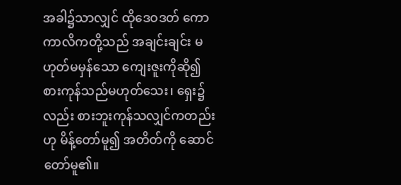အခါ၌သာလျှင် ထိုဒေဝဒတ် ကောကာလိကတို့သည် အချင်းချင်း မဟုတ်မမှန်သော ကျေးဇူးကိုဆို၍ စားကုန်သည်မဟုတ်သေး၊ ရှေး၌လည်း စားဘူးကုန်သလျှင်ကတည်းဟု မိန့်တော်မူ၍ အတိတ်ကို ဆောင်တော်မူ၏။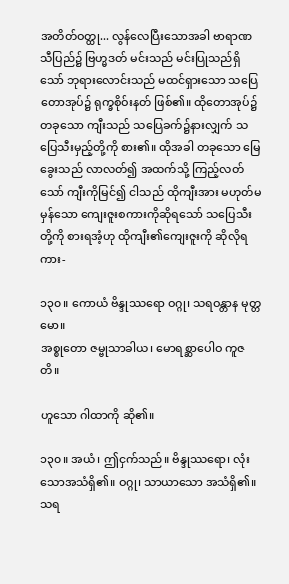အတိတ်ဝတ္ထု... လွန်လေပြီးသောအခါ ဗာရာဏသီပြည်၌ ဗြဟ္မဒတ် မင်းသည် မင်းပြုသည်ရှိသော် ဘုရားလောင်းသည် မထင်ရှားသော သပြေတောအုပ်၌ ရုက္ခစိုဝ်းနတ် ဖြစ်၏။ ထိုတောအုပ်၌ တခုသော ကျီးသည် သပြေခက်၌နားလျှက် သပြေသီးမှည့်တို့ကို စား၏။ ထိုအခါ တခုသော မြေခွေးသည် လာလတ်၍ အထက်သို့ ကြည့်လတ်သော် ကျီးကိုမြင်၍ ငါသည် ထိုကျီးအား မဟုတ်မမှန်သော ကျေးဇူးစကားကိုဆိုရသော် သပြေသီးတို့ကို စားရအံ့ဟု ထိုကျီး၏ကျေးဇူးကို ဆိုလိုရကား-

၁၃၀။ ကောယံ ဗိန္ဒုဿရော ဝဂ္ဂု၊ သရဝန္တာန မုတ္တမော။
အစ္စုတော ဇမ္ဗုသာခါယ၊ မောရစ္ဆာပေါဝ ကူဇတိ။

ဟူသော ဂါထာကို ဆို၏။

၁၃၀။ အယံ၊ ဤငှက်သည်။ ဗိန္ဒုဿရော၊ လုံးသောအသံရှိ၏။ ဝဂ္ဂု၊ သာယာသော အသံရှိ၏။ သရ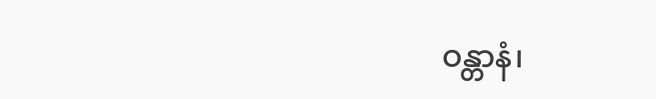ဝန္တာနံ၊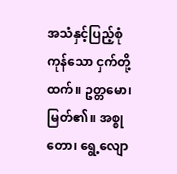အသံနှင့်ပြည့်စုံကုန်သော ငှက်တို့ထက်။ ဥတ္တမော၊ မြတ်၏။ အစ္စုတော၊ ရွေ့လျော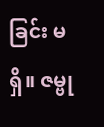ခြင်း မရှိ။ ဇမ္ဗု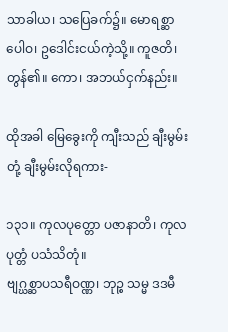သာခါယ၊ သပြေခက်၌။ မောရစ္ဆာပေါဝ၊ ဥဒေါင်းငယ်ကဲ့သို့။ ကူဇတိ၊ တွန်၏။ ကော၊ အဘယ်ငှက်နည်း။

ထိုအခါ မြေခွေးကို ကျီးသည် ချီးမွမ်းတုံ့ ချီးမွမ်းလိုရကား-

၁၃၁။ ကုလပုတ္တော ပဇာနာတိ၊ ကုလပုတ္တံ ပသံသိတုံ။
ဗျဂ္ဃစ္ဆာပသရီဝဏ္ဏ၊ ဘုဉ္စ သမ္မ ဒဒမီ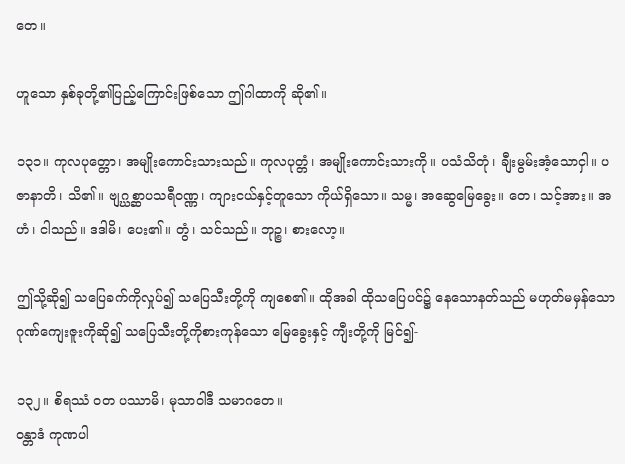တေ။

ဟူသော နှစ်ခုတို့၏ပြည့်ကြောင်းဖြစ်သော ဤဂါထာကို ဆို၏။

၁၃၁။ ကုလပုတ္တော၊ အမျိုးကောင်းသားသည်။ ကုလပုတ္တံ၊ အမျိုးကောင်းသားကို။ ပသံသိတုံ၊ ချီးမွမ်းအံ့သောငှါ။ ပဇာနာတိ၊ သိ၏။ ဗျဂ္ဃစ္ဆာပသရီဝဏ္ဏ၊ ကျားငယ်နှင့်တူသော ကိုယ်ရှိသော။ သမ္မ၊ အဆွေမြေခွေး။ တေ၊ သင့်အား။ အဟံ၊ ငါသည်။ ဒဒါမိ၊ ပေး၏။ တွံ၊ သင်သည်။ ဘုဉ္စ၊ စားလော့။

ဤသို့ဆို၍ သပြေခက်ကိုလှုပ်၍ သပြေသီးတို့ကို ကျစေ၏။ ထိုအခါ ထိုသပြေပင်၌ နေသောနတ်သည် မဟုတ်မမှန်သော ဂုဏ်ကျေးဇူးကိုဆို၍ သပြေသီးတို့ကိုစားကုန်သော မြေခွေးနှင့် ကျီးတို့ကို မြင်၍-

၁၃၂။ စိရဿံ ဝတ ပဿာမိ၊ မုသာဝါဒီ သမာဂတေ။
ဝန္တာဒံ ကုဏပါ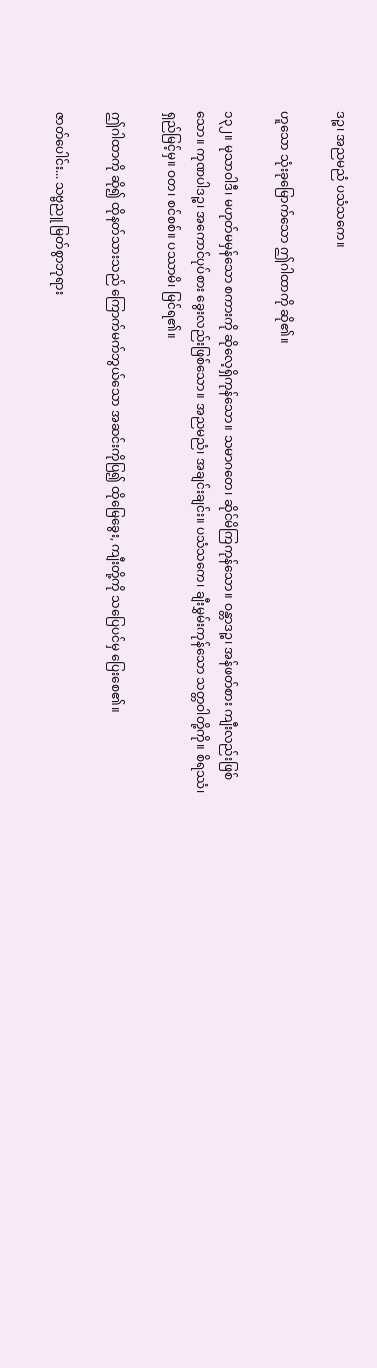ဒဉ္စ၊ အညမညံ ပသံသကေ။

ဟူသော သုံးခုမြောက်သော ဤဂါထာကို ဆို၏။

၁၃၂။ မုသာဝါဒီ၊ မဟုတ်မမှန်သော စကားကို ဆိုလေ့ရှိကုန်သော။ သမာဂတေ၊ ဆိုင်မိကြကုန်သော။ ဝန္တာဒဉ္စ၊ အန်ဖတ်စား ကျီးလည်းဖြစ်သော။ ကုဏပါဒဉ္စ၊ အကောင်ပုပ်စား ခွေးလည်းဖြစ်သော။ အညမညံ၊ အချင်းချင်း။ ပသံသကေ၊ ချီးမွှမ်းကုန်သော သတ္တဝါတို့ကို။ စိရဿံ၊ ရှည်မြင့်မှ။ ဝတ၊ စင်စစ်။ ပဿာမိ၊ မြင်ရ၏။

ဤဂါထာကို ဆို၍ ထိုနတ်သားသည် ကြောက်မက်ဘွယ်သော အဆင်းကိုပြ၍ ထိုမြေခွေး, ကျီးတို့ကို သပြေပင်မှ ပြေးစေ၏။

ဇာတ်ပေါင်း... သဗ္ဗညူ မြတ်စွာဘုရား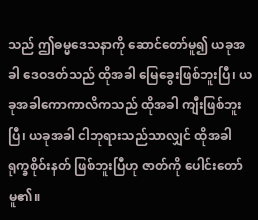သည် ဤဓမ္မဒေသနာကို ဆောင်တော်မူ၍ ယခုအခါ ဒေဝဒတ်သည် ထိုအခါ မြေခွေးဖြစ်ဘူးပြီ၊ ယခုအခါကောကာလိကသည် ထိုအခါ ကျီးဖြစ်ဘူးပြီ၊ ယခုအခါ ငါဘုရားသည်သာလျှင် ထိုအခါ ရုက္ခစိုဝ်းနတ် ဖြစ်ဘူးပြီဟု ဇာတ်ကို ပေါင်းတော်မူ၏။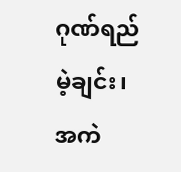ဂုဏ်ရည်မဲ့ချင်း၊ အကဲ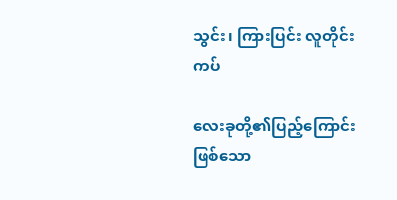သွင်း၊ ကြားပြင်း လူတိုင်းကပ်

လေးခုတို့၏ပြည့်ကြောင်းဖြစ်သော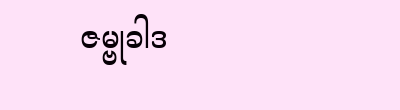ဇမ္ဗုခါဒ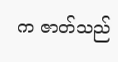က ဇာတ်သည်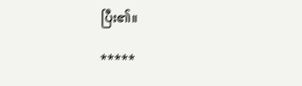ပြီး၏။

*****